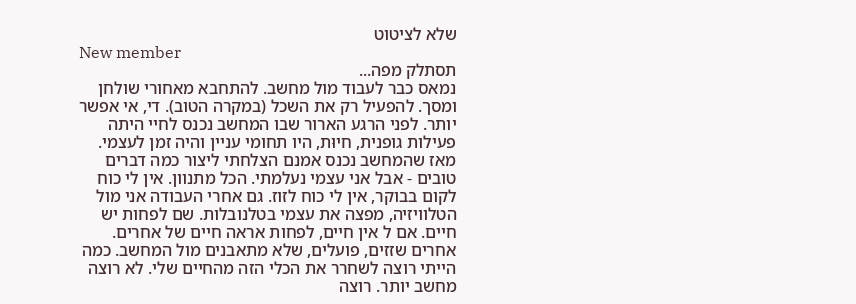שלא לציטוט
New member
תסתלק מפה...
נמאס כבר לעבוד מול מחשב. להתחבא מאחורי שולחן ומסך. להפעיל רק את השכל (במקרה הטוב). די, אי אפשר יותר. לפני הרגע הארור שבו המחשב נכנס לחיי היתה פעילות גופנית, חיוּת, היו תחומי עניין והיה זמן לעצמי. מאז שהמחשב נכנס אמנם הצלחתי ליצור כמה דברים טובים - אבל אני עצמי נעלמתי. הכל מתנוון. אין לי כוח לקום בבוקר, אין לי כוח לזוז. גם אחרי העבודה אני מול הטלוויזיה, מפצה את עצמי בטלנובלות. שם לפחות יש חיים. אם ל אין חיים, לפחות אראה חיים של אחרים. אחרים שזזים, פועלים, שלא מתאבנים מול המחשב. כמה הייתי רוצה לשחרר את הכלי הזה מהחיים שלי. לא רוצה מחשב יותר. רוצה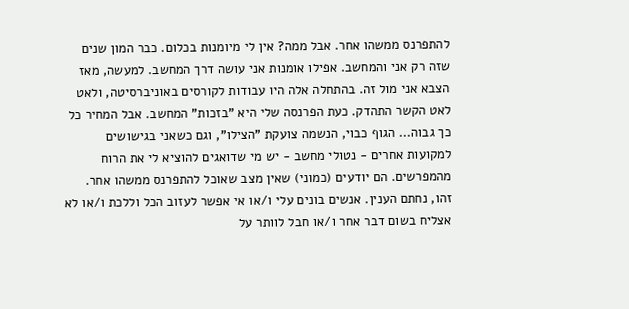להתפרנס ממשהו אחר. אבל ממה? אין לי מיומנות בכלום. כבר המון שנים שזה רק אני והמחשב. אפילו אומנות אני עושה דרך המחשב. למעשה, מאז הצבא אני מול זה. בהתחלה אלה היו עבודות לקורסים באוניברסיטה, ולאט לאט הקשר התהדק. כעת הפרנסה שלי היא "בזכות" המחשב. אבל המחיר כל כך גבוה... הגוף כבוי, הנשמה צועקת "הצילו", וגם כשאני בגישושים למקועות אחרים - נטולי מחשב - יש מי שדואגים להוציא לי את הרוח מהמפרשים. הם יודעים (כמוני) שאין מצב שאוכל להתפרנס ממשהו אחר. זהו, נחתם הענין. אנשים בונים עלי ו/או אי אפשר לעזוב הכל וללכת ו/או לא אצליח בשום דבר אחר ו/או חבל לוותר על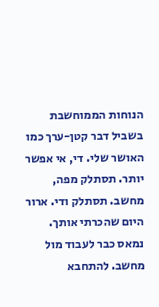הנוחות הממוחשבת בשביל דבר קטן-ערך כמו האושר שלי. די, אי אפשר יותר. תסתלק מפה, מחשב. תסתלק ודי. ארור היום שהכרתי אותך.
נמאס כבר לעבוד מול מחשב. להתחבא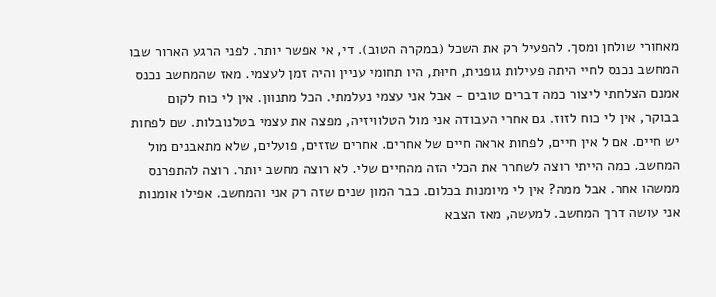מאחורי שולחן ומסך. להפעיל רק את השכל (במקרה הטוב). די, אי אפשר יותר. לפני הרגע הארור שבו המחשב נכנס לחיי היתה פעילות גופנית, חיוּת, היו תחומי עניין והיה זמן לעצמי. מאז שהמחשב נכנס אמנם הצלחתי ליצור כמה דברים טובים - אבל אני עצמי נעלמתי. הכל מתנוון. אין לי כוח לקום בבוקר, אין לי כוח לזוז. גם אחרי העבודה אני מול הטלוויזיה, מפצה את עצמי בטלנובלות. שם לפחות יש חיים. אם ל אין חיים, לפחות אראה חיים של אחרים. אחרים שזזים, פועלים, שלא מתאבנים מול המחשב. כמה הייתי רוצה לשחרר את הכלי הזה מהחיים שלי. לא רוצה מחשב יותר. רוצה להתפרנס ממשהו אחר. אבל ממה? אין לי מיומנות בכלום. כבר המון שנים שזה רק אני והמחשב. אפילו אומנות אני עושה דרך המחשב. למעשה, מאז הצבא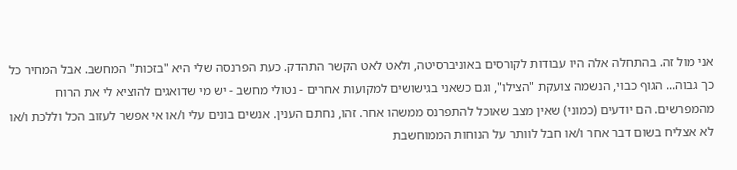אני מול זה. בהתחלה אלה היו עבודות לקורסים באוניברסיטה, ולאט לאט הקשר התהדק. כעת הפרנסה שלי היא "בזכות" המחשב. אבל המחיר כל כך גבוה... הגוף כבוי, הנשמה צועקת "הצילו", וגם כשאני בגישושים למקועות אחרים - נטולי מחשב - יש מי שדואגים להוציא לי את הרוח מהמפרשים. הם יודעים (כמוני) שאין מצב שאוכל להתפרנס ממשהו אחר. זהו, נחתם הענין. אנשים בונים עלי ו/או אי אפשר לעזוב הכל וללכת ו/או לא אצליח בשום דבר אחר ו/או חבל לוותר על הנוחות הממוחשבת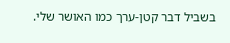בשביל דבר קטן-ערך כמו האושר שלי.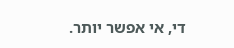די, אי אפשר יותר.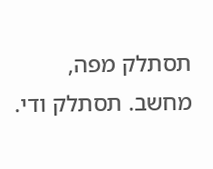תסתלק מפה, מחשב. תסתלק ודי.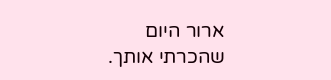ארור היום שהכרתי אותך.